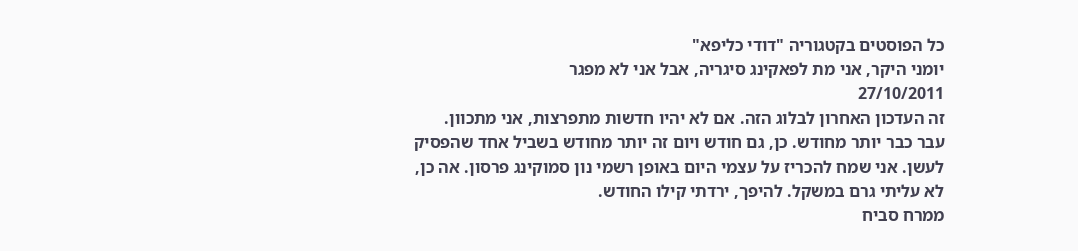כל הפוסטים בקטגוריה "דודי כליפא"
יומני היקר, אני מת לפאקינג סיגריה, אבל אני לא מפגר
27/10/2011
זה העדכון האחרון לבלוג הזה. אם לא יהיו חדשות מתפרצות, אני מתכוון.
עבר כבר יותר מחודש. כן, גם חודש ויום זה יותר מחודש בשביל אחד שהפסיק לעשן. אני שמח להכריז על עצמי היום באופן רשמי נון סמוקינג פרסון. אה כן, לא עליתי גרם במשקל. להיפך, ירדתי קילו החודש.
ממרח סביח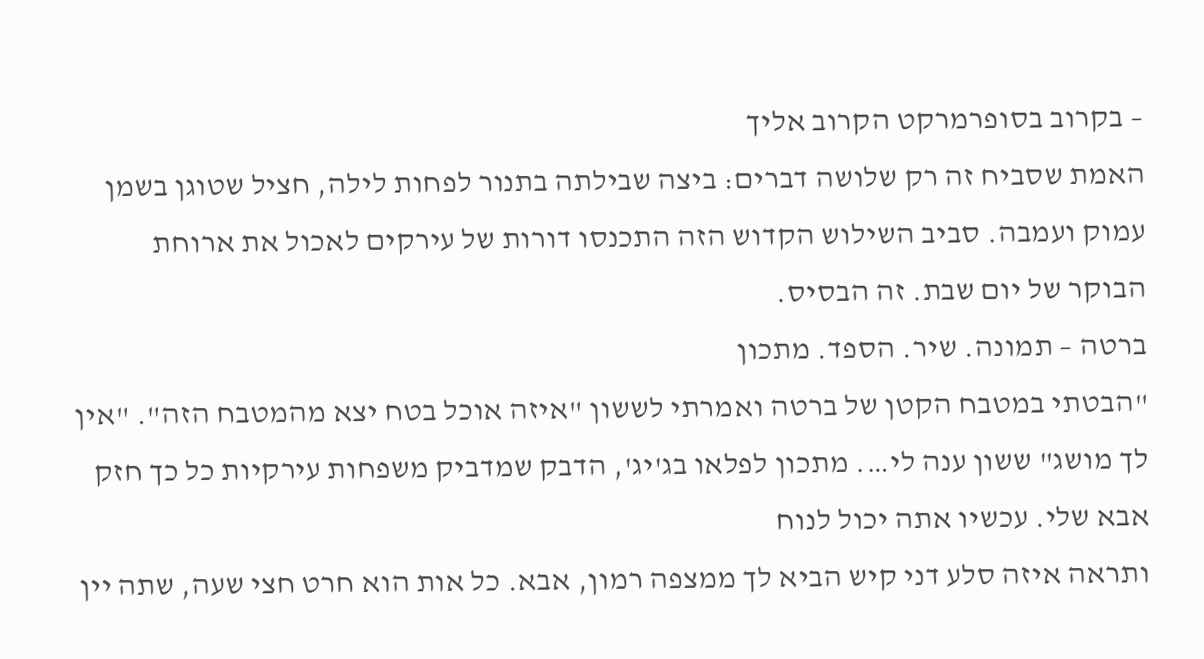– בקרוב בסופרמרקט הקרוב אליך
האמת שסביח זה רק שלושה דברים: ביצה שבילתה בתנור לפחות לילה, חציל שטוגן בשמן עמוק ועמבה. סביב השילוש הקדוש הזה התכנסו דורות של עירקים לאכול את ארוחת הבוקר של יום שבת. זה הבסיס.
ברטה – תמונה. שיר. הספד. מתכון
"הבטתי במטבח הקטן של ברטה ואמרתי לששון "איזה אוכל בטח יצא מהמטבח הזה". "אין לך מושג" ששון ענה לי…. מתכון לפלאו בג'יג', הדבק שמדביק משפחות עירקיות כל כך חזק
אבא שלי. עכשיו אתה יכול לנוח
ותראה איזה סלע דני קיש הביא לך ממצפה רמון, אבא. כל אות הוא חרט חצי שעה, שתה יין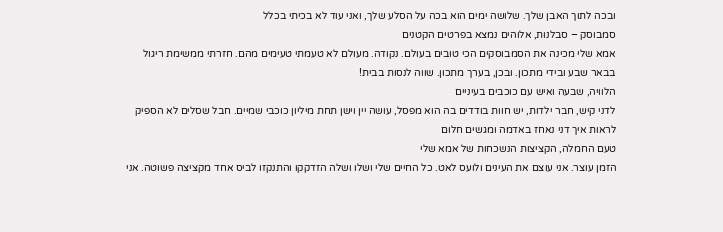ובכה לתוך האבן שלך. שלושה ימים הוא בכה על הסלע שלך, ואני עוד לא בכיתי בכלל
סמבוסק – סבלנות, אלוהים נמצא בפרטים הקטנים
אמא שלי מכינה את הסמבוסקים הכי טובים בעולם. נקודה. מעולם לא טעמתי טעימים מהם. חזרתי ממשימת ריגול בבאר שבע ובידי מתכון. ובכן, בערך מתכון. שווה לנסות בבית!
הלוויה, שבעה ואיש עם כוכבים בעיניים
לדני קיש, חבר ילדות, יש חוות בודדים בה הוא מפסל, עושה יין וישן תחת מיליון כוכבי שמיים. חבל שסלים לא הספיק לראות איך דני נאחז באדמה ומגשים חלום
טעם החמלה, הקציצות הנשכחות של אמא שלי
הזמן עוצר. אני עוצם את העינים ולועס לאט. כל החיים שלי ושלו ושלה הזדקקו והתנקזו לביס אחד מקציצה פשוטה. אני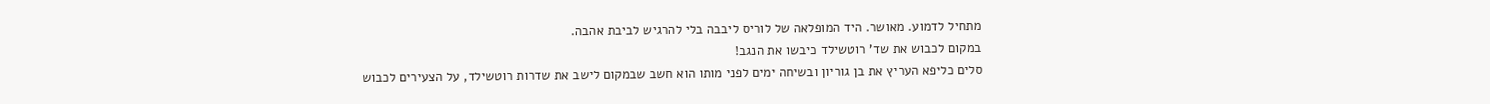מתחיל לדמוע. מאושר. היד המופלאה של לוריס ליבבה בלי להרגיש לביבת אהבה.
במקום לכבוש את שד' רוטשילד כיבשו את הנגב!
סלים כליפא העריץ את בן גוריון ובשיחה ימים לפני מותו הוא חשב שבמקום לישב את שדרות רוטשילד, על הצעירים לכבוש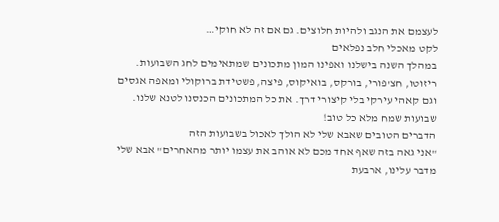לעצמם את הנגב ולהיות חלוצים. גם אם זה לא חוקי…
לקט מאכלי חלב נפלאים
במהלך השנה בישלנו ואפינו המון מתכונים שמתאימים לחג השבועות. ריזוטו, חצ'פורי, בורקס, בואיקוס, פיצה, פשטידת ברוקולי ומאפה אגסים וגם קאהי עירקי בלי קיצורי דרך. את כל המתכונים הכנסנו לטנא שלנו. שבועות שמח מלא כל טוב!
הדברים הטובים שאבא שלי לא הולך לאכול בשבועות הזה
"אני גאה בזה שאף אחד מכם לא אוהב את עצמו יותר מהאחרים" אבא שלי מדבר עלינו, ארבעת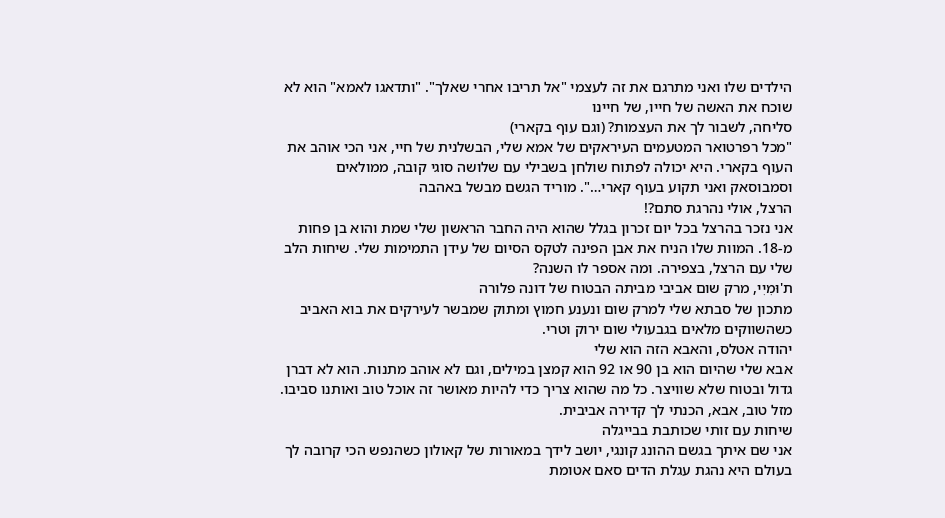הילדים שלו ואני מתרגם את זה לעצמי "אל תריבו אחרי שאלך". "ותדאגו לאמא" הוא לא שוכח את האשה של חייו, של חיינו
סליחה, לשבור לך את העצמות? (וגם עוף בקארי)
"מכל רפרטואר המטעמים העיראקים של אמא שלי, הבשלנית של חיי, אני הכי אוהב את העוף בקארי. היא יכולה לפתוח שולחן בשבילי עם שלושה סוגי קובה, ממולאים וסמבוסאק ואני תקוע בעוף קארי…". מוריד הגשם מבשל באהבה
הרצל, אולי נהרגת סתם?!
אני נזכר בהרצל בכל יום זכרון בגלל שהוא היה החבר הראשון שלי שמת והוא בן פחות מ-18. המוות שלו הניח את אבן הפינה לטקס הסיום של עידן התמימות שלי. שיחות הלב שלי עם הרצל, בצפירה. ומה אספר לו השנה?
ת'וּמִיִי, מרק שום אביבי מביתה הבטוח של דונה פלורה
מתכון של סבתא שלי למרק שום ונענע חמוץ ומתוק שמבשר לעירקים את בוא האביב כשהשווקים מלאים בגבעולי שום ירוק וטרי.
יהודה אטלס, והאבא הזה הוא שלי
אבא שלי שהיום הוא בן 90 או 92 הוא קמצן במילים, וגם לא אוהב מתנות. הוא לא דברן גדול ובטוח שלא שוויצר. כל מה שהוא צריך כדי להיות מאושר זה אוכל טוב ואותנו סביבו. מזל טוב, אבא, הכנתי לך קדירה אביבית.
שיחות עם זותי שכותבת בבייגלה
אני שם איתך בגשם ההונג קונגי, יושב לידך במאורות של קאולון כשהנפש הכי קרובה לך בעולם היא נהגת עגלת הדים סאם אטומת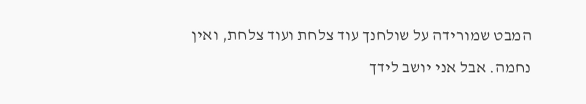המבט שמורידה על שולחנך עוד צלחת ועוד צלחת, ואין נחמה. אבל אני יושב לידך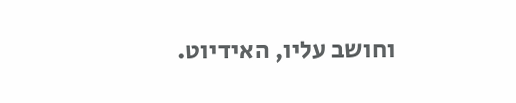וחושב עליו, האידיוט.